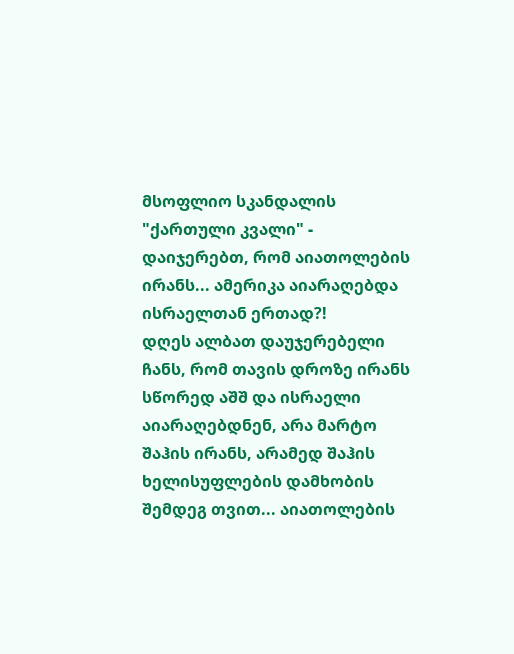მსოფლიო სკანდალის "ქართული კვალი" - დაიჯერებთ, რომ აიათოლების ირანს... ამერიკა აიარაღებდა ისრაელთან ერთად?!
დღეს ალბათ დაუჯერებელი ჩანს, რომ თავის დროზე ირანს სწორედ აშშ და ისრაელი აიარაღებდნენ, არა მარტო შაჰის ირანს, არამედ შაჰის ხელისუფლების დამხობის შემდეგ თვით... აიათოლების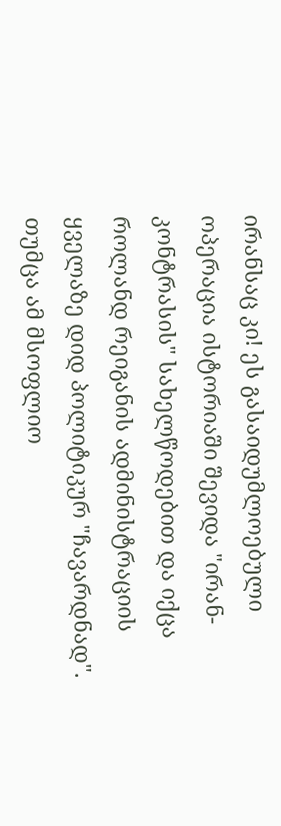ირანსაც კი! ეს გასაიდუმლოებული ოპერაცია ისტორიაში შევიდა "ირან-კონტრასის" სახელწოდებით და იქცა როლანდ რეიგანის ადმინისტრაციის ყველაზე დიდ პოლიტიკურ "ჩავარდნად".
თუმცა ამ მსოფლიო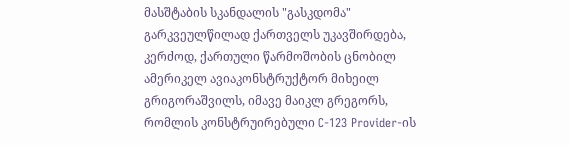მასშტაბის სკანდალის "გასკდომა" გარკვეულწილად ქართველს უკავშირდება, კერძოდ, ქართული წარმოშობის ცნობილ ამერიკელ ავიაკონსტრუქტორ მიხეილ გრიგორაშვილს, იმავე მაიკლ გრეგორს, რომლის კონსტრუირებული C-123 Provider-ის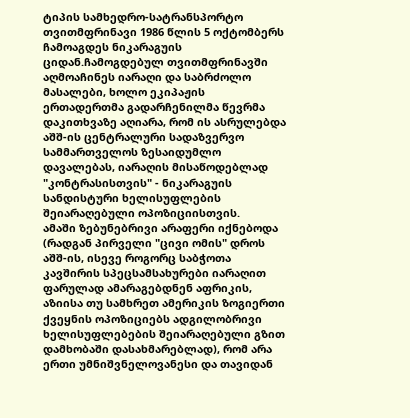ტიპის სამხედრო-სატრანსპორტო თვითმფრინავი 1986 წლის 5 ოქტომბერს ჩამოაგდეს ნიკარაგუის ციდან.ჩამოგდებულ თვითმფრინავში აღმოაჩინეს იარაღი და საბრძოლო მასალები, ხოლო ეკიპაჟის ერთადერთმა გადარჩენილმა წევრმა დაკითხვაზე აღიარა, რომ ის ასრულებდა აშშ-ის ცენტრალური სადაზვერვო სამმართველოს ზესაიდუმლო დავალებას, იარაღის მისაწოდებლად "კონტრასისთვის" - ნიკარაგუის სანდისტური ხელისუფლების შეიარაღებული ოპოზიციისთვის.
ამაში ზებუნებრივი არაფერი იქნებოდა (რადგან პირველი "ცივი ომის" დროს აშშ-ის, ისევე როგორც საბჭოთა კავშირის სპეცსამსახურები იარაღით ფარულად ამარაგებდნენ აფრიკის, აზიისა თუ სამხრეთ ამერიკის ზოგიერთი ქვეყნის ოპოზიციებს ადგილობრივი ხელისუფლებების შეიარაღებული გზით დამხობაში დასახმარებლად), რომ არა ერთი უმნიშვნელოვანესი და თავიდან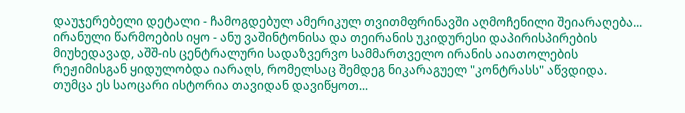დაუჯერებელი დეტალი - ჩამოგდებულ ამერიკულ თვითმფრინავში აღმოჩენილი შეიარაღება... ირანული წარმოების იყო - ანუ ვაშინტონისა და თეირანის უკიდურესი დაპირისპირების მიუხედავად, აშშ-ის ცენტრალური სადაზვერვო სამმართველო ირანის აიათოლების რეჟიმისგან ყიდულობდა იარაღს, რომელსაც შემდეგ ნიკარაგუელ "კონტრასს" აწვდიდა.
თუმცა ეს საოცარი ისტორია თავიდან დავიწყოთ...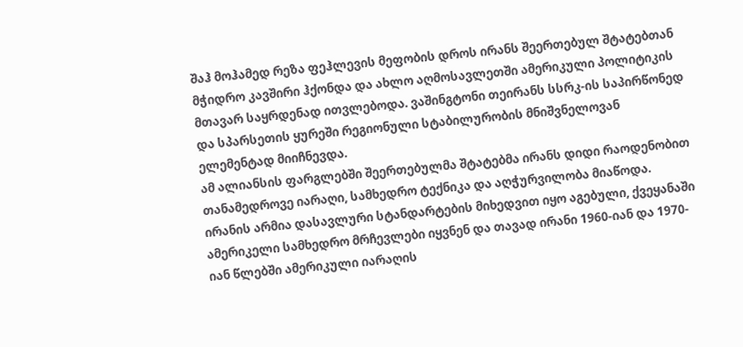შაჰ მოჰამედ რეზა ფეჰლევის მეფობის დროს ირანს შეერთებულ შტატებთან მჭიდრო კავშირი ჰქონდა და ახლო აღმოსავლეთში ამერიკული პოლიტიკის მთავარ საყრდენად ითვლებოდა. ვაშინგტონი თეირანს სსრკ-ის საპირწონედ და სპარსეთის ყურეში რეგიონული სტაბილურობის მნიშვნელოვან ელემენტად მიიჩნევდა.
ამ ალიანსის ფარგლებში შეერთებულმა შტატებმა ირანს დიდი რაოდენობით თანამედროვე იარაღი, სამხედრო ტექნიკა და აღჭურვილობა მიაწოდა. ირანის არმია დასავლური სტანდარტების მიხედვით იყო აგებული, ქვეყანაში ამერიკელი სამხედრო მრჩევლები იყვნენ და თავად ირანი 1960-იან და 1970-იან წლებში ამერიკული იარაღის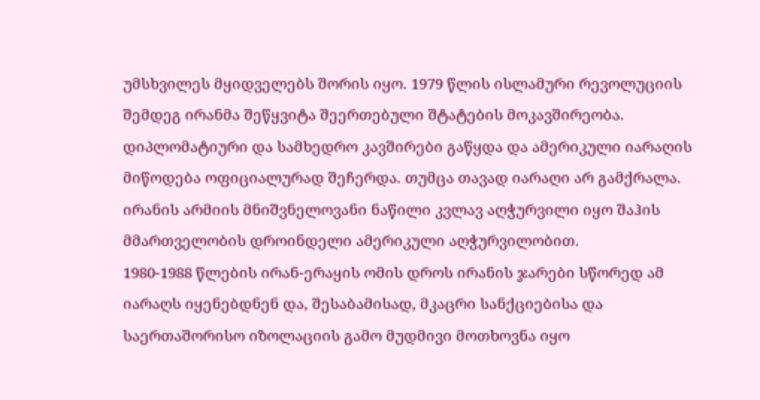უმსხვილეს მყიდველებს შორის იყო. 1979 წლის ისლამური რევოლუციის შემდეგ ირანმა შეწყვიტა შეერთებული შტატების მოკავშირეობა. დიპლომატიური და სამხედრო კავშირები გაწყდა და ამერიკული იარაღის მიწოდება ოფიციალურად შეჩერდა. თუმცა თავად იარაღი არ გამქრალა. ირანის არმიის მნიშვნელოვანი ნაწილი კვლავ აღჭურვილი იყო შაჰის მმართველობის დროინდელი ამერიკული აღჭურვილობით.
1980-1988 წლების ირან-ერაყის ომის დროს ირანის ჯარები სწორედ ამ იარაღს იყენებდნენ და, შესაბამისად, მკაცრი სანქციებისა და საერთაშორისო იზოლაციის გამო მუდმივი მოთხოვნა იყო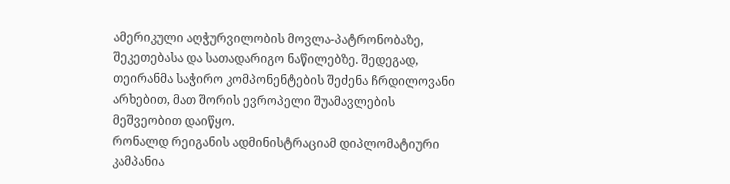ამერიკული აღჭურვილობის მოვლა-პატრონობაზე, შეკეთებასა და სათადარიგო ნაწილებზე. შედეგად, თეირანმა საჭირო კომპონენტების შეძენა ჩრდილოვანი არხებით, მათ შორის ევროპელი შუამავლების მეშვეობით დაიწყო.
რონალდ რეიგანის ადმინისტრაციამ დიპლომატიური კამპანია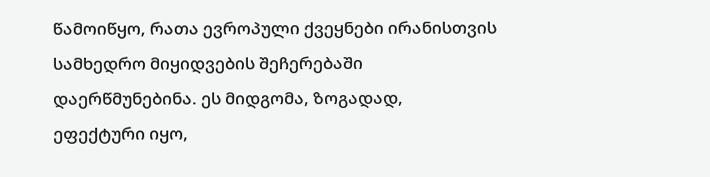წამოიწყო, რათა ევროპული ქვეყნები ირანისთვის სამხედრო მიყიდვების შეჩერებაში დაერწმუნებინა. ეს მიდგომა, ზოგადად, ეფექტური იყო,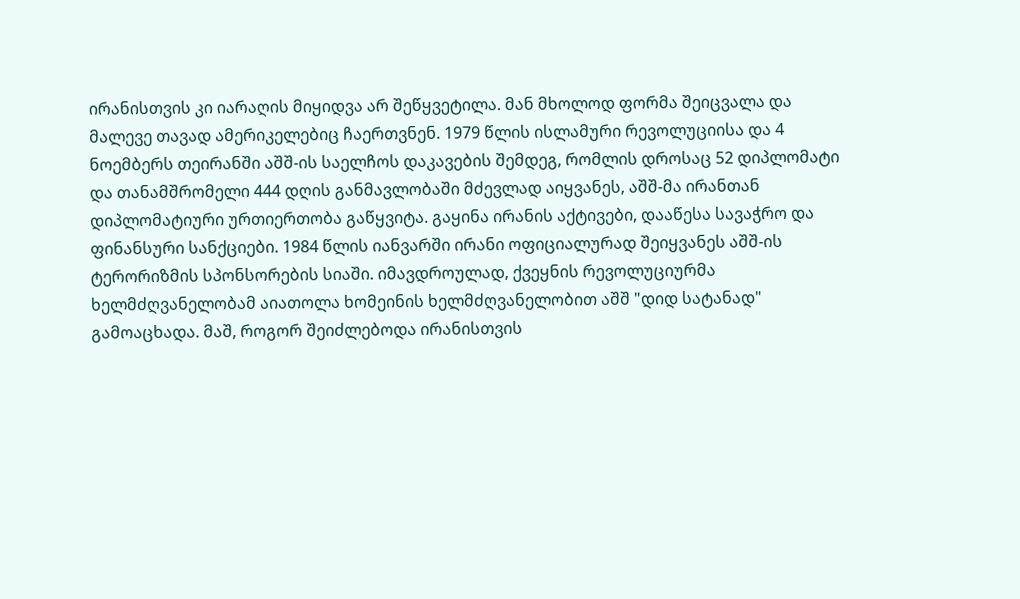ირანისთვის კი იარაღის მიყიდვა არ შეწყვეტილა. მან მხოლოდ ფორმა შეიცვალა და მალევე თავად ამერიკელებიც ჩაერთვნენ. 1979 წლის ისლამური რევოლუციისა და 4 ნოემბერს თეირანში აშშ-ის საელჩოს დაკავების შემდეგ, რომლის დროსაც 52 დიპლომატი და თანამშრომელი 444 დღის განმავლობაში მძევლად აიყვანეს, აშშ-მა ირანთან დიპლომატიური ურთიერთობა გაწყვიტა. გაყინა ირანის აქტივები, დააწესა სავაჭრო და ფინანსური სანქციები. 1984 წლის იანვარში ირანი ოფიციალურად შეიყვანეს აშშ-ის ტერორიზმის სპონსორების სიაში. იმავდროულად, ქვეყნის რევოლუციურმა ხელმძღვანელობამ აიათოლა ხომეინის ხელმძღვანელობით აშშ "დიდ სატანად" გამოაცხადა. მაშ, როგორ შეიძლებოდა ირანისთვის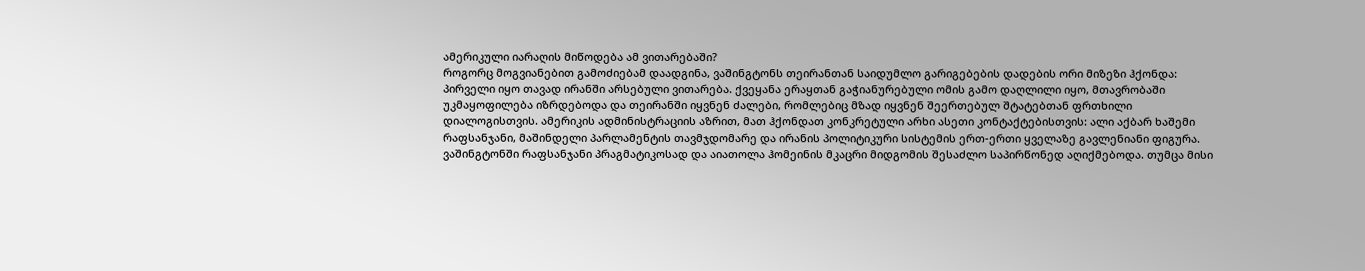ამერიკული იარაღის მიწოდება ამ ვითარებაში?
როგორც მოგვიანებით გამოძიებამ დაადგინა, ვაშინგტონს თეირანთან საიდუმლო გარიგებების დადების ორი მიზეზი ჰქონდა: პირველი იყო თავად ირანში არსებული ვითარება. ქვეყანა ერაყთან გაჭიანურებული ომის გამო დაღლილი იყო, მთავრობაში უკმაყოფილება იზრდებოდა და თეირანში იყვნენ ძალები, რომლებიც მზად იყვნენ შეერთებულ შტატებთან ფრთხილი დიალოგისთვის. ამერიკის ადმინისტრაციის აზრით, მათ ჰქონდათ კონკრეტული არხი ასეთი კონტაქტებისთვის: ალი აქბარ ხაშემი რაფსანჯანი, მაშინდელი პარლამენტის თავმჯდომარე და ირანის პოლიტიკური სისტემის ერთ-ერთი ყველაზე გავლენიანი ფიგურა. ვაშინგტონში რაფსანჯანი პრაგმატიკოსად და აიათოლა ჰომეინის მკაცრი მიდგომის შესაძლო საპირწონედ აღიქმებოდა. თუმცა მისი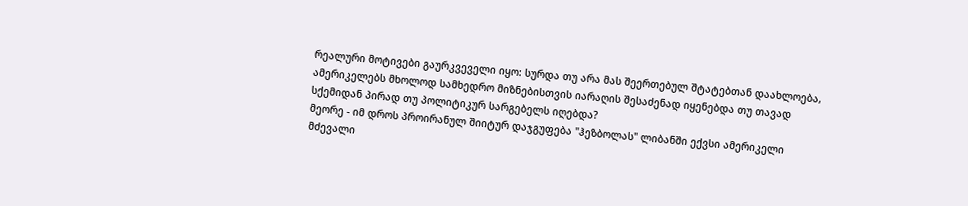რეალური მოტივები გაურკვეველი იყო: სურდა თუ არა მას შეერთებულ შტატებთან დაახლოება, ამერიკელებს მხოლოდ სამხედრო მიზნებისთვის იარაღის შესაძენად იყენებდა თუ თავად სქემიდან პირად თუ პოლიტიკურ სარგებელს იღებდა?
მეორე - იმ დროს პროირანულ შიიტურ დაჯგუფება "ჰეზბოლას" ლიბანში ექვსი ამერიკელი მძევალი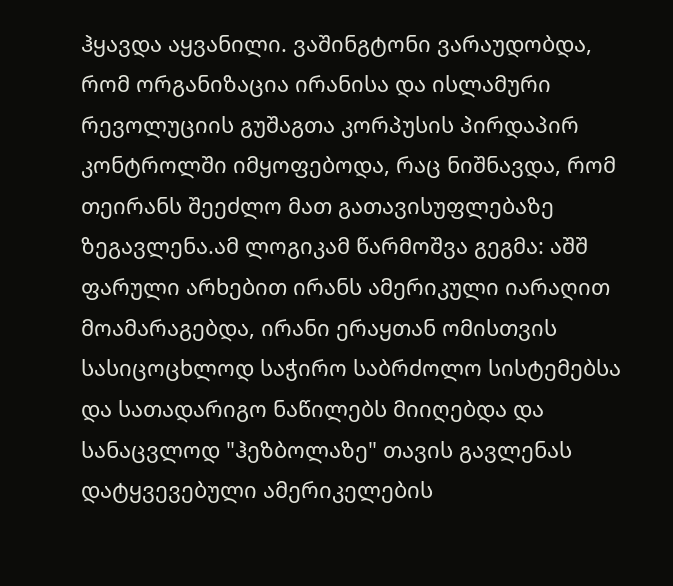ჰყავდა აყვანილი. ვაშინგტონი ვარაუდობდა, რომ ორგანიზაცია ირანისა და ისლამური რევოლუციის გუშაგთა კორპუსის პირდაპირ კონტროლში იმყოფებოდა, რაც ნიშნავდა, რომ თეირანს შეეძლო მათ გათავისუფლებაზე ზეგავლენა.ამ ლოგიკამ წარმოშვა გეგმა: აშშ ფარული არხებით ირანს ამერიკული იარაღით მოამარაგებდა, ირანი ერაყთან ომისთვის სასიცოცხლოდ საჭირო საბრძოლო სისტემებსა და სათადარიგო ნაწილებს მიიღებდა და სანაცვლოდ "ჰეზბოლაზე" თავის გავლენას დატყვევებული ამერიკელების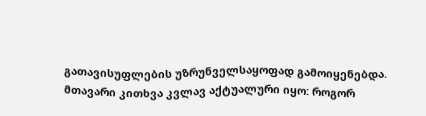გათავისუფლების უზრუნველსაყოფად გამოიყენებდა.
მთავარი კითხვა კვლავ აქტუალური იყო: როგორ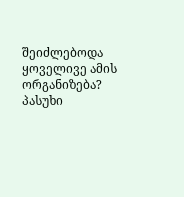შეიძლებოდა ყოველივე ამის ორგანიზება? პასუხი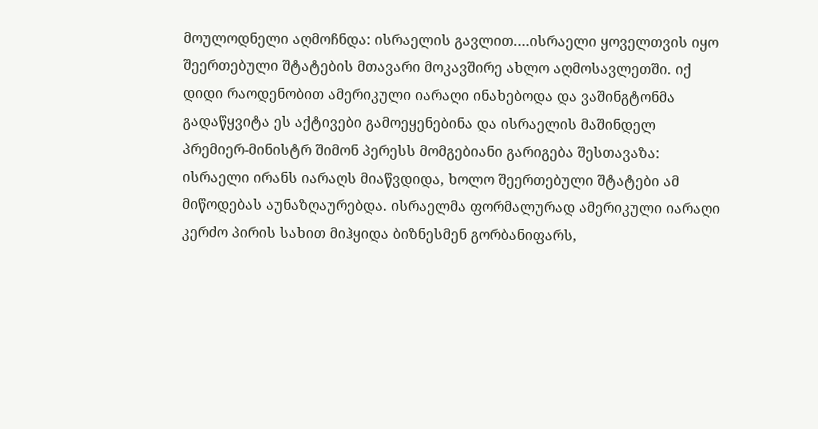მოულოდნელი აღმოჩნდა: ისრაელის გავლით.…ისრაელი ყოველთვის იყო შეერთებული შტატების მთავარი მოკავშირე ახლო აღმოსავლეთში. იქ დიდი რაოდენობით ამერიკული იარაღი ინახებოდა და ვაშინგტონმა გადაწყვიტა ეს აქტივები გამოეყენებინა და ისრაელის მაშინდელ პრემიერ-მინისტრ შიმონ პერესს მომგებიანი გარიგება შესთავაზა: ისრაელი ირანს იარაღს მიაწვდიდა, ხოლო შეერთებული შტატები ამ მიწოდებას აუნაზღაურებდა. ისრაელმა ფორმალურად ამერიკული იარაღი კერძო პირის სახით მიჰყიდა ბიზნესმენ გორბანიფარს,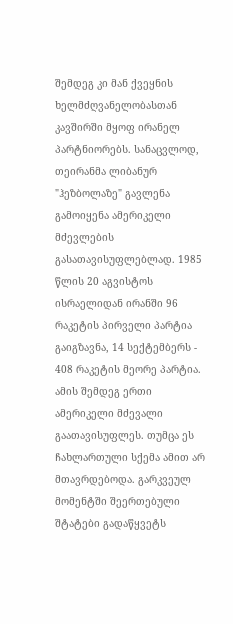შემდეგ კი მან ქვეყნის ხელმძღვანელობასთან კავშირში მყოფ ირანელ პარტნიორებს. სანაცვლოდ, თეირანმა ლიბანურ "ჰეზბოლაზე" გავლენა გამოიყენა ამერიკელი მძევლების გასათავისუფლებლად. 1985 წლის 20 აგვისტოს ისრაელიდან ირანში 96 რაკეტის პირველი პარტია გაიგზავნა, 14 სექტემბერს - 408 რაკეტის მეორე პარტია. ამის შემდეგ ერთი ამერიკელი მძევალი გაათავისუფლეს. თუმცა ეს ჩახლართული სქემა ამით არ მთავრდებოდა. გარკვეულ მომენტში შეერთებული შტატები გადაწყვეტს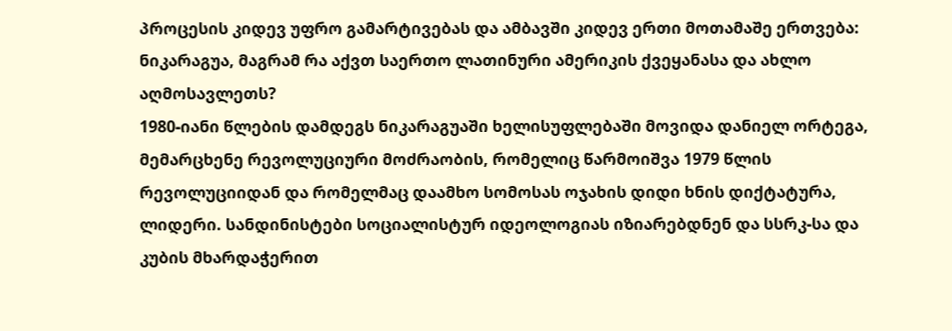პროცესის კიდევ უფრო გამარტივებას და ამბავში კიდევ ერთი მოთამაშე ერთვება: ნიკარაგუა, მაგრამ რა აქვთ საერთო ლათინური ამერიკის ქვეყანასა და ახლო აღმოსავლეთს?
1980-იანი წლების დამდეგს ნიკარაგუაში ხელისუფლებაში მოვიდა დანიელ ორტეგა, მემარცხენე რევოლუციური მოძრაობის, რომელიც წარმოიშვა 1979 წლის რევოლუციიდან და რომელმაც დაამხო სომოსას ოჯახის დიდი ხნის დიქტატურა, ლიდერი. სანდინისტები სოციალისტურ იდეოლოგიას იზიარებდნენ და სსრკ-სა და კუბის მხარდაჭერით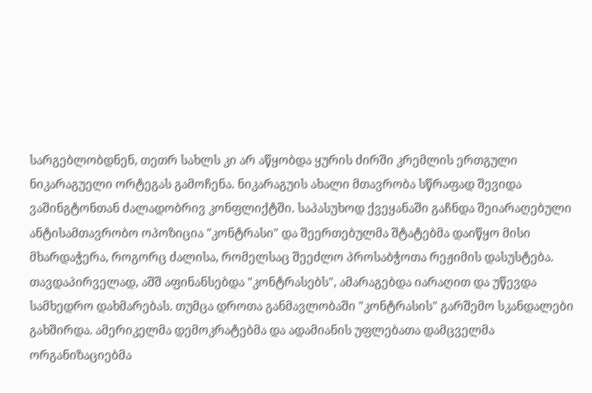სარგებლობდნენ, თეთრ სახლს კი არ აწყობდა ყურის ძირში კრემლის ერთგული ნიკარაგუელი ორტეგას გამოჩენა. ნიკარაგუის ახალი მთავრობა სწრაფად შევიდა ვაშინგტონთან ძალადობრივ კონფლიქტში. საპასუხოდ ქვეყანაში გაჩნდა შეიარაღებული ანტისამთავრობო ოპოზიცია "კონტრასი" და შეერთებულმა შტატებმა დაიწყო მისი მხარდაჭერა, როგორც ძალისა, რომელსაც შეეძლო პროსაბჭოთა რეჟიმის დასუსტება.
თავდაპირველად, აშშ აფინანსებდა "კონტრასებს", ამარაგებდა იარაღით და უწევდა სამხედრო დახმარებას. თუმცა დროთა განმავლობაში "კონტრასის" გარშემო სკანდალები გახშირდა. ამერიკელმა დემოკრატებმა და ადამიანის უფლებათა დამცველმა ორგანიზაციებმა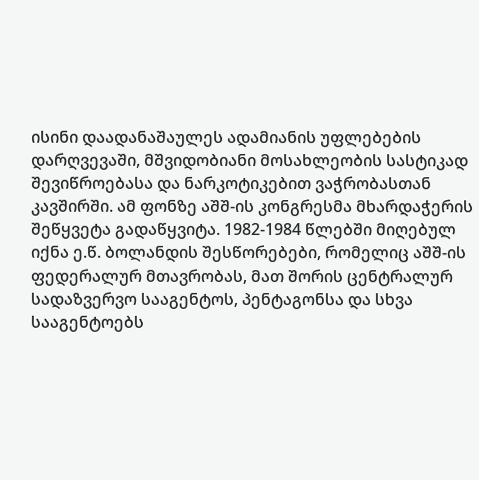ისინი დაადანაშაულეს ადამიანის უფლებების დარღვევაში, მშვიდობიანი მოსახლეობის სასტიკად შევიწროებასა და ნარკოტიკებით ვაჭრობასთან კავშირში. ამ ფონზე აშშ-ის კონგრესმა მხარდაჭერის შეწყვეტა გადაწყვიტა. 1982-1984 წლებში მიღებულ იქნა ე.წ. ბოლანდის შესწორებები, რომელიც აშშ-ის ფედერალურ მთავრობას, მათ შორის ცენტრალურ სადაზვერვო სააგენტოს, პენტაგონსა და სხვა სააგენტოებს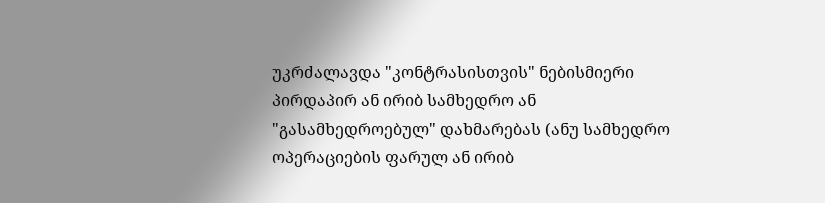უკრძალავდა "კონტრასისთვის" ნებისმიერი პირდაპირ ან ირიბ სამხედრო ან "გასამხედროებულ" დახმარებას (ანუ სამხედრო ოპერაციების ფარულ ან ირიბ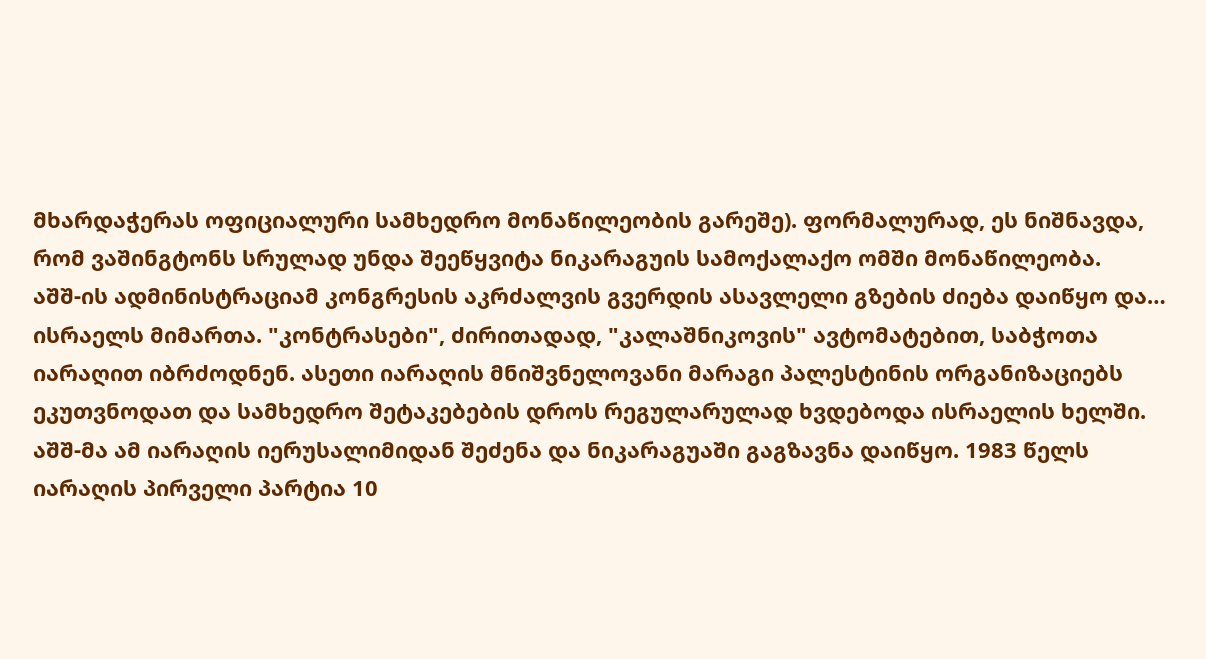მხარდაჭერას ოფიციალური სამხედრო მონაწილეობის გარეშე). ფორმალურად, ეს ნიშნავდა, რომ ვაშინგტონს სრულად უნდა შეეწყვიტა ნიკარაგუის სამოქალაქო ომში მონაწილეობა.
აშშ-ის ადმინისტრაციამ კონგრესის აკრძალვის გვერდის ასავლელი გზების ძიება დაიწყო და… ისრაელს მიმართა. "კონტრასები", ძირითადად, "კალაშნიკოვის" ავტომატებით, საბჭოთა იარაღით იბრძოდნენ. ასეთი იარაღის მნიშვნელოვანი მარაგი პალესტინის ორგანიზაციებს ეკუთვნოდათ და სამხედრო შეტაკებების დროს რეგულარულად ხვდებოდა ისრაელის ხელში. აშშ-მა ამ იარაღის იერუსალიმიდან შეძენა და ნიკარაგუაში გაგზავნა დაიწყო. 1983 წელს იარაღის პირველი პარტია 10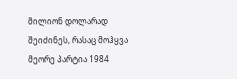მილიონ დოლარად შეიძინეს, რასაც მოჰყვა მეორე პარტია 1984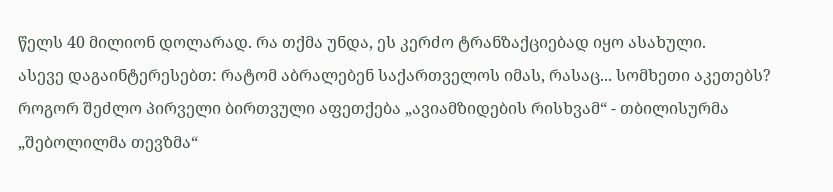წელს 40 მილიონ დოლარად. რა თქმა უნდა, ეს კერძო ტრანზაქციებად იყო ასახული.
ასევე დაგაინტერესებთ: რატომ აბრალებენ საქართველოს იმას, რასაც... სომხეთი აკეთებს?
როგორ შეძლო პირველი ბირთვული აფეთქება „ავიამზიდების რისხვამ“ - თბილისურმა „შებოლილმა თევზმა“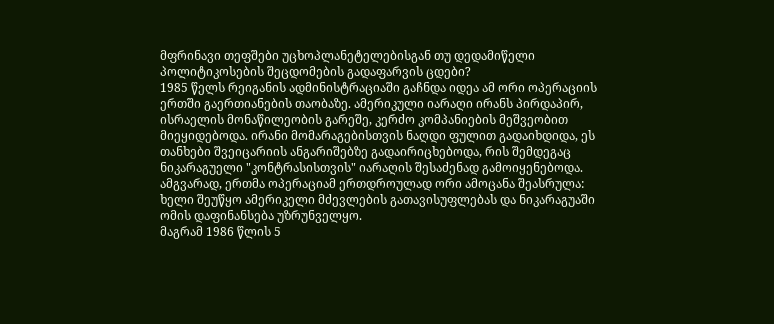მფრინავი თეფშები უცხოპლანეტელებისგან თუ დედამიწელი პოლიტიკოსების შეცდომების გადაფარვის ცდები?
1985 წელს რეიგანის ადმინისტრაციაში გაჩნდა იდეა ამ ორი ოპერაციის ერთში გაერთიანების თაობაზე. ამერიკული იარაღი ირანს პირდაპირ, ისრაელის მონაწილეობის გარეშე, კერძო კომპანიების მეშვეობით მიეყიდებოდა. ირანი მომარაგებისთვის ნაღდი ფულით გადაიხდიდა, ეს თანხები შვეიცარიის ანგარიშებზე გადაირიცხებოდა, რის შემდეგაც ნიკარაგუელი "კონტრასისთვის" იარაღის შესაძენად გამოიყენებოდა. ამგვარად, ერთმა ოპერაციამ ერთდროულად ორი ამოცანა შეასრულა: ხელი შეუწყო ამერიკელი მძევლების გათავისუფლებას და ნიკარაგუაში ომის დაფინანსება უზრუნველყო.
მაგრამ 1986 წლის 5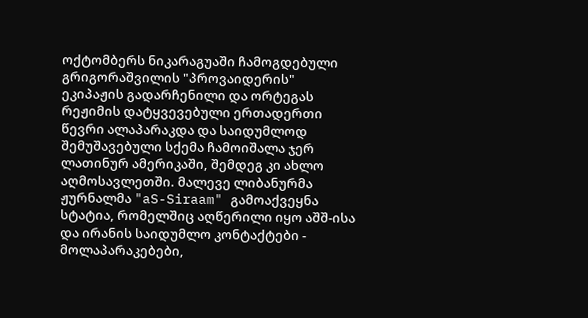ოქტომბერს ნიკარაგუაში ჩამოგდებული გრიგორაშვილის "პროვაიდერის" ეკიპაჟის გადარჩენილი და ორტეგას რეჟიმის დატყვევებული ერთადერთი წევრი ალაპარაკდა და საიდუმლოდ შემუშავებული სქემა ჩამოიშალა ჯერ ლათინურ ამერიკაში, შემდეგ კი ახლო აღმოსავლეთში. მალევე ლიბანურმა ჟურნალმა "aS-Siraam" გამოაქვეყნა სტატია, რომელშიც აღწერილი იყო აშშ-ისა და ირანის საიდუმლო კონტაქტები - მოლაპარაკებები,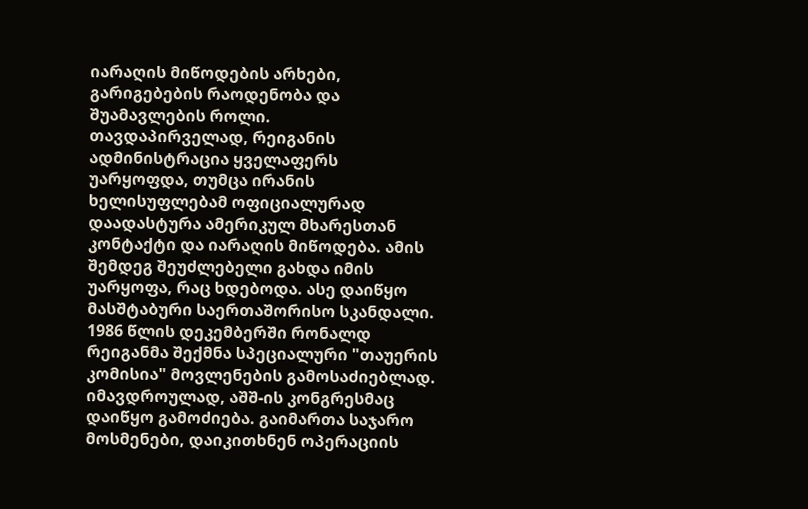იარაღის მიწოდების არხები, გარიგებების რაოდენობა და შუამავლების როლი.
თავდაპირველად, რეიგანის ადმინისტრაცია ყველაფერს უარყოფდა, თუმცა ირანის ხელისუფლებამ ოფიციალურად დაადასტურა ამერიკულ მხარესთან კონტაქტი და იარაღის მიწოდება. ამის შემდეგ შეუძლებელი გახდა იმის უარყოფა, რაც ხდებოდა. ასე დაიწყო მასშტაბური საერთაშორისო სკანდალი.
1986 წლის დეკემბერში რონალდ რეიგანმა შექმნა სპეციალური "თაუერის კომისია" მოვლენების გამოსაძიებლად. იმავდროულად, აშშ-ის კონგრესმაც დაიწყო გამოძიება. გაიმართა საჯარო მოსმენები, დაიკითხნენ ოპერაციის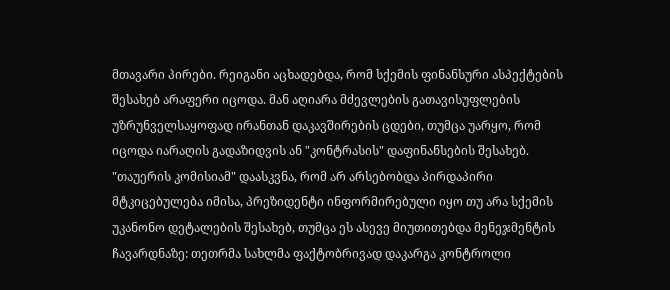მთავარი პირები. რეიგანი აცხადებდა, რომ სქემის ფინანსური ასპექტების შესახებ არაფერი იცოდა. მან აღიარა მძევლების გათავისუფლების უზრუნველსაყოფად ირანთან დაკავშირების ცდები, თუმცა უარყო, რომ იცოდა იარაღის გადაზიდვის ან "კონტრასის" დაფინანსების შესახებ. "თაუერის კომისიამ" დაასკვნა, რომ არ არსებობდა პირდაპირი მტკიცებულება იმისა, პრეზიდენტი ინფორმირებული იყო თუ არა სქემის უკანონო დეტალების შესახებ, თუმცა ეს ასევე მიუთითებდა მენეჯმენტის ჩავარდნაზე: თეთრმა სახლმა ფაქტობრივად დაკარგა კონტროლი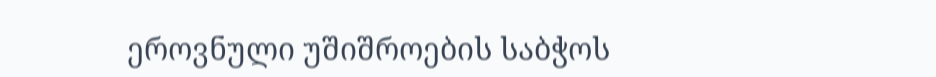ეროვნული უშიშროების საბჭოს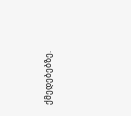ქმედებებზე.